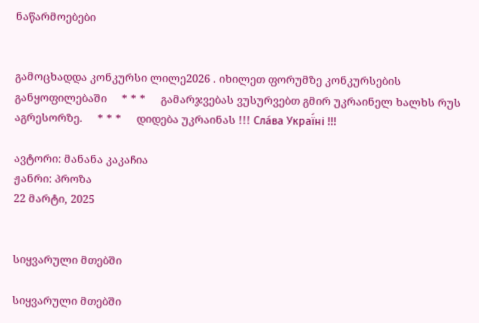ნაწარმოებები


გამოცხადდა კონკურსი ლილე2026 . იხილეთ ფორუმზე კონკურსების განყოფილებაში     * * *     გამარჯვებას ვუსურვებთ გმირ უკრაინელ ხალხს რუს აგრესორზე.     * * *     დიდება უკრაინას !!! Сла́ва Украї́ні !!!

ავტორი: მანანა კაკაჩია
ჟანრი: პროზა
22 მარტი, 2025


სიყვარული მთებში

სიყვარული მთებში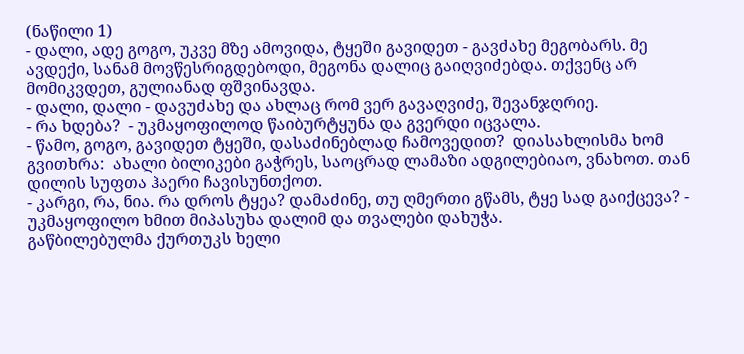(ნაწილი 1)
- დალი, ადე გოგო, უკვე მზე ამოვიდა, ტყეში გავიდეთ - გავძახე მეგობარს. მე ავდექი, სანამ მოვწესრიგდებოდი, მეგონა დალიც გაიღვიძებდა. თქვენც არ მომიკვდეთ, გულიანად ფშვინავდა.
- დალი, დალი - დავუძახე და ახლაც რომ ვერ გავაღვიძე, შევანჯღრიე.
- რა ხდება?  - უკმაყოფილოდ წაიბურტყუნა და გვერდი იცვალა.
- წამო, გოგო, გავიდეთ ტყეში, დასაძინებლად ჩამოვედით?  დიასახლისმა ხომ გვითხრა:  ახალი ბილიკები გაჭრეს, საოცრად ლამაზი ადგილებიაო, ვნახოთ. თან დილის სუფთა ჰაერი ჩავისუნთქოთ.
- კარგი, რა, ნია. რა დროს ტყეა? დამაძინე, თუ ღმერთი გწამს, ტყე სად გაიქცევა? - უკმაყოფილო ხმით მიპასუხა დალიმ და თვალები დახუჭა.
გაწბილებულმა ქურთუკს ხელი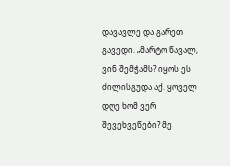დავავლე და გარეთ გავედი. „მარტო წავალ, ვინ შემჭამს? იყოს ეს ძილისგუდა აქ. ყოველ დღე ხომ ვერ შევეხვეწები? მე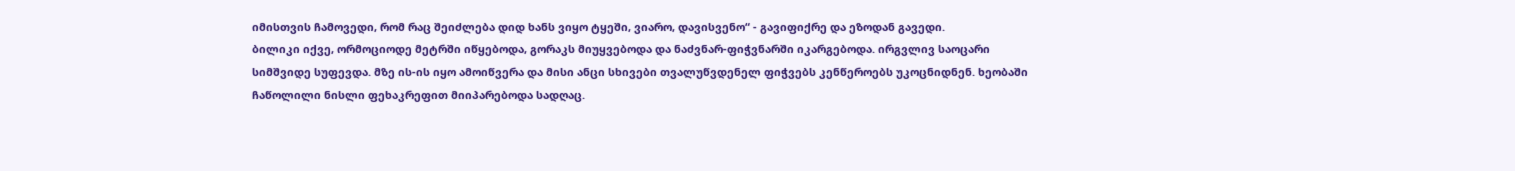იმისთვის ჩამოვედი, რომ რაც შეიძლება დიდ ხანს ვიყო ტყეში, ვიარო, დავისვენო“ - გავიფიქრე და ეზოდან გავედი.
ბილიკი იქვე, ორმოციოდე მეტრში იწყებოდა, გორაკს მიუყვებოდა და ნაძვნარ-ფიჭვნარში იკარგებოდა. ირგვლივ საოცარი სიმშვიდე სუფევდა. მზე ის-ის იყო ამოიწვერა და მისი ანცი სხივები თვალუწვდენელ ფიჭვებს კენწეროებს უკოცნიდნენ. ხეობაში ჩაწოლილი ნისლი ფეხაკრეფით მიიპარებოდა სადღაც.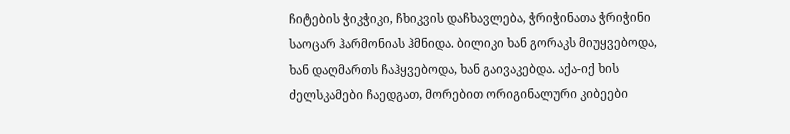ჩიტების ჭიკჭიკი, ჩხიკვის დაჩხავლება, ჭრიჭინათა ჭრიჭინი საოცარ ჰარმონიას ჰმნიდა. ბილიკი ხან გორაკს მიუყვებოდა, ხან დაღმართს ჩაჰყვებოდა, ხან გაივაკებდა. აქა-იქ ხის ძელსკამები ჩაედგათ, მორებით ორიგინალური კიბეები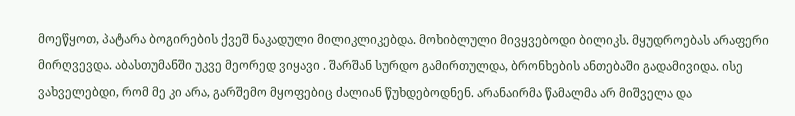მოეწყოთ, პატარა ბოგირების ქვეშ ნაკადული მილიკლიკებდა. მოხიბლული მივყვებოდი ბილიკს. მყუდროებას არაფერი მირღვევდა. აბასთუმანში უკვე მეორედ ვიყავი . შარშან სურდო გამირთულდა, ბრონხების ანთებაში გადამივიდა. ისე ვახველებდი, რომ მე კი არა, გარშემო მყოფებიც ძალიან წუხდებოდნენ. არანაირმა წამალმა არ მიშველა და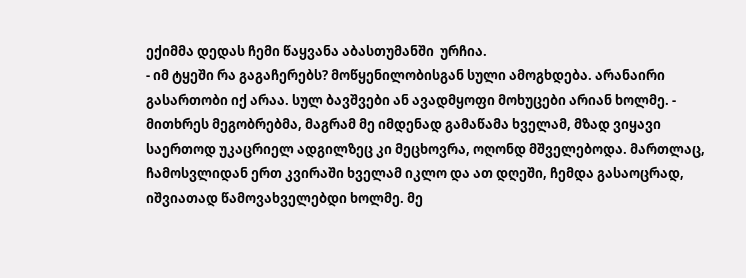ექიმმა დედას ჩემი წაყვანა აბასთუმანში  ურჩია.
- იმ ტყეში რა გაგაჩერებს? მოწყენილობისგან სული ამოგხდება. არანაირი გასართობი იქ არაა. სულ ბავშვები ან ავადმყოფი მოხუცები არიან ხოლმე. - მითხრეს მეგობრებმა, მაგრამ მე იმდენად გამაწამა ხველამ, მზად ვიყავი საერთოდ უკაცრიელ ადგილზეც კი მეცხოვრა, ოღონდ მშველებოდა. მართლაც, ჩამოსვლიდან ერთ კვირაში ხველამ იკლო და ათ დღეში, ჩემდა გასაოცრად, იშვიათად წამოვახველებდი ხოლმე. მე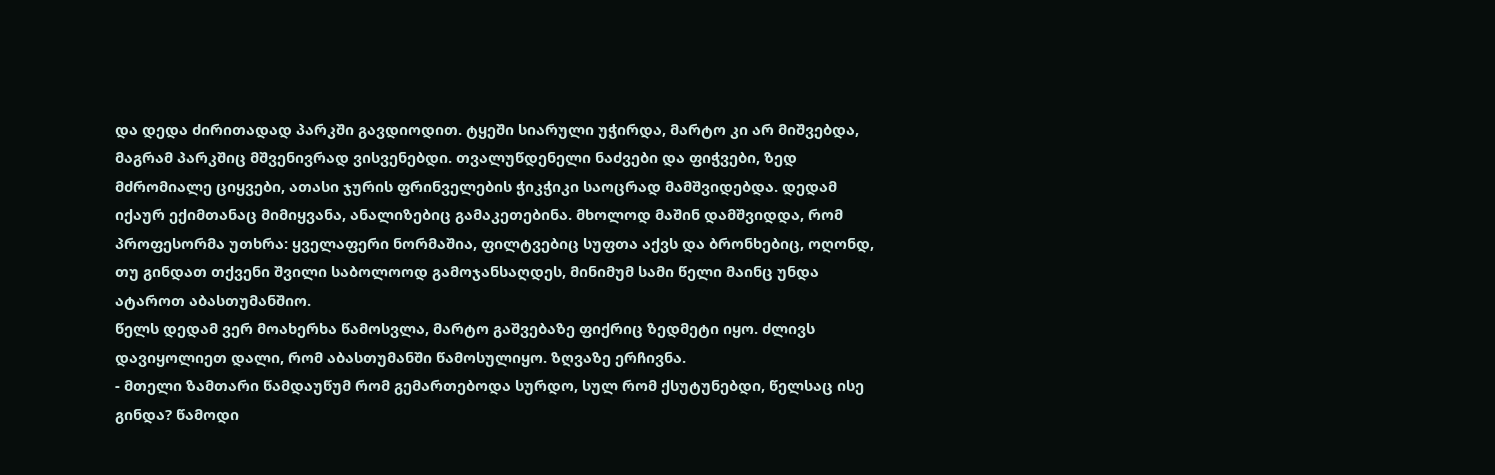და დედა ძირითადად პარკში გავდიოდით. ტყეში სიარული უჭირდა, მარტო კი არ მიშვებდა, მაგრამ პარკშიც მშვენივრად ვისვენებდი. თვალუწდენელი ნაძვები და ფიჭვები, ზედ მძრომიალე ციყვები, ათასი ჯურის ფრინველების ჭიკჭიკი საოცრად მამშვიდებდა. დედამ იქაურ ექიმთანაც მიმიყვანა, ანალიზებიც გამაკეთებინა. მხოლოდ მაშინ დამშვიდდა, რომ პროფესორმა უთხრა: ყველაფერი ნორმაშია, ფილტვებიც სუფთა აქვს და ბრონხებიც, ოღონდ, თუ გინდათ თქვენი შვილი საბოლოოდ გამოჯანსაღდეს, მინიმუმ სამი წელი მაინც უნდა ატაროთ აბასთუმანშიო.
წელს დედამ ვერ მოახერხა წამოსვლა, მარტო გაშვებაზე ფიქრიც ზედმეტი იყო. ძლივს დავიყოლიეთ დალი, რომ აბასთუმანში წამოსულიყო. ზღვაზე ერჩივნა.
- მთელი ზამთარი წამდაუწუმ რომ გემართებოდა სურდო, სულ რომ ქსუტუნებდი, წელსაც ისე გინდა? წამოდი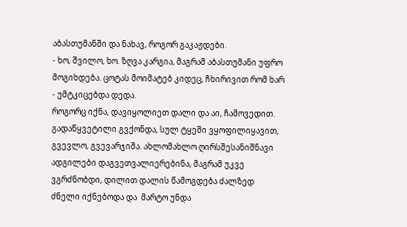აბასთუმანში და ნახავ, როგორ გაკაჟდები.
- ხო, შვილო, ხო. ზღვა კარგია, მაგრამ აბასთუმანი უფრო მოგიხდება. ცოტას მოიმატებ კიდეც, ჩხირივით რომ ხარ - უმტკიცებდა დედა.
როგორც იქნა, დავიყოლიეთ დალი და აი, ჩამოვედით. გადაწყვეტილი გვქონდა, სულ ტყეში ვყოფილიყავით, გვევლო, გვევარჯიშა. ახლომახლო ღირსშესანიშნავი ადგილები დაგვეთვალიერებინა, მაგრამ უკვე ვგრძნობდი, დილით დალის წამოგდება ძალზედ ძნელი იქნებოდა და  მარტო უნდა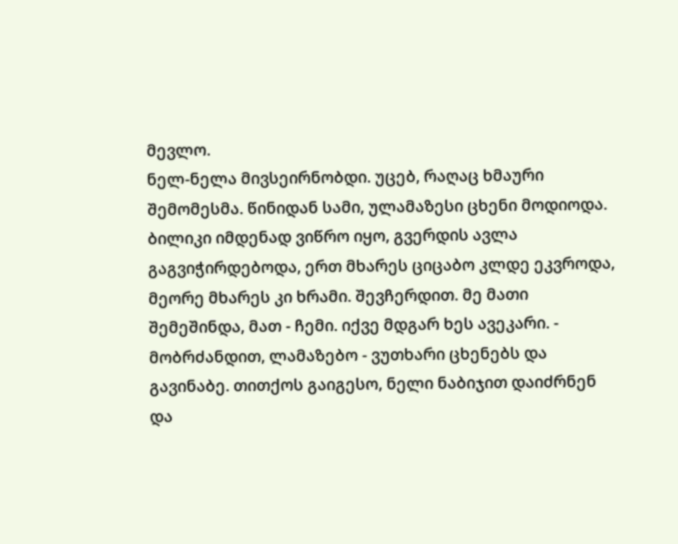მევლო.
ნელ-ნელა მივსეირნობდი. უცებ, რაღაც ხმაური შემომესმა. წინიდან სამი, ულამაზესი ცხენი მოდიოდა. ბილიკი იმდენად ვიწრო იყო, გვერდის ავლა გაგვიჭირდებოდა, ერთ მხარეს ციცაბო კლდე ეკვროდა, მეორე მხარეს კი ხრამი. შევჩერდით. მე მათი შემეშინდა, მათ - ჩემი. იქვე მდგარ ხეს ავეკარი. - მობრძანდით, ლამაზებო - ვუთხარი ცხენებს და გავინაბე. თითქოს გაიგესო, ნელი ნაბიჯით დაიძრნენ და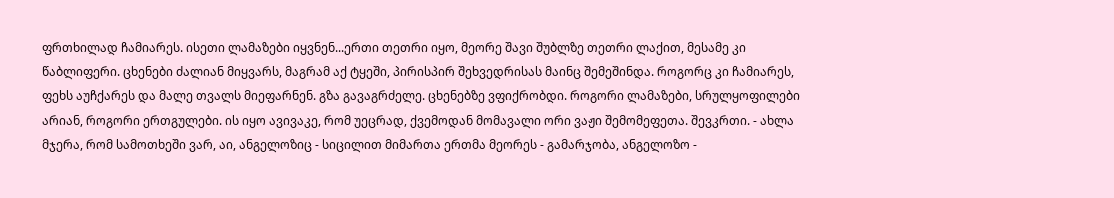ფრთხილად ჩამიარეს. ისეთი ლამაზები იყვნენ...ერთი თეთრი იყო, მეორე შავი შუბლზე თეთრი ლაქით, მესამე კი წაბლიფერი. ცხენები ძალიან მიყვარს, მაგრამ აქ ტყეში, პირისპირ შეხვედრისას მაინც შემეშინდა. როგორც კი ჩამიარეს, ფეხს აუჩქარეს და მალე თვალს მიეფარნენ. გზა გავაგრძელე. ცხენებზე ვფიქრობდი. როგორი ლამაზები, სრულყოფილები არიან, როგორი ერთგულები. ის იყო ავივაკე, რომ უეცრად, ქვემოდან მომავალი ორი ვაჟი შემომეფეთა. შევკრთი. - ახლა მჯერა, რომ სამოთხეში ვარ, აი, ანგელოზიც - სიცილით მიმართა ერთმა მეორეს - გამარჯობა, ანგელოზო -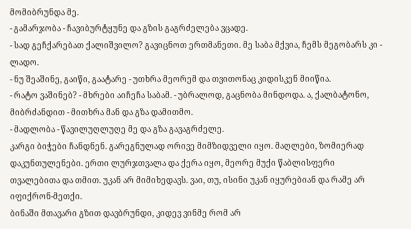მომიბრუნდა მე.
- გამარჯობა - ჩავიბურტყუნე და გზის გაგრძელება ვცადე.
- სად გეჩქარებათ ქალიშვილო? გავიცნოთ ერთმანეთი. მე საბა მქვია, ჩემს მეგობარს კი - ლადო.
- ნუ შეაშინე, გაიწი, გაატარე - უთხრა მეორემ და თვითონაც კიდისკენ მიიწია.
- რატო ვაშინებ? - მხრები აიჩეჩა საბამ. - უბრალოდ, გაცნობა მინდოდა. ა, ქალბატონო, მიბრძანდით - მითხრა მან და გზა დამითმო.
- მადლობა - წავილუღლუღე მე და გზა გავაგრძელე.
კარგი ბიჭები ჩანდნენ. გარეგნულად ორივე მიმზიდველი იყო. მაღლები, ზომიერად დაკუნთულენები. ერთი ლურჯთვალა და ქერა იყო, მეორე მუქი წაბლისფერი თვალებითა და თმით. უკან არ მიმიხედავს. ვაი, თუ, ისინი უკან იყურებიან და რამე არ იფიქრონ-მეთქი.
ბინაში მთავარი გზით დავბრუნდი, კიდევ ვინმე რომ არ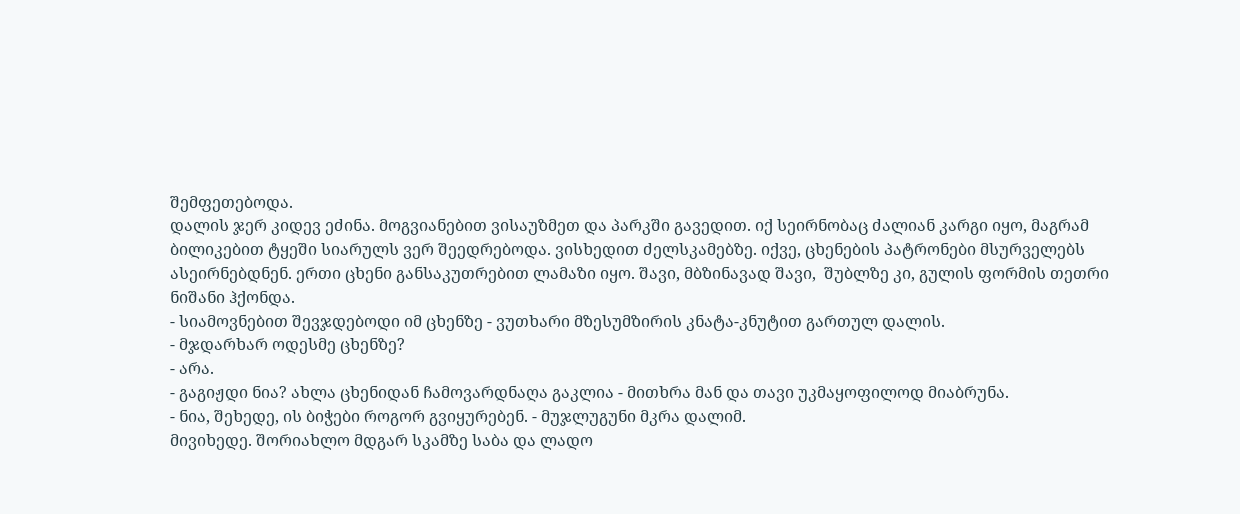შემფეთებოდა.
დალის ჯერ კიდევ ეძინა. მოგვიანებით ვისაუზმეთ და პარკში გავედით. იქ სეირნობაც ძალიან კარგი იყო, მაგრამ ბილიკებით ტყეში სიარულს ვერ შეედრებოდა. ვისხედით ძელსკამებზე. იქვე, ცხენების პატრონები მსურველებს ასეირნებდნენ. ერთი ცხენი განსაკუთრებით ლამაზი იყო. შავი, მბზინავად შავი,  შუბლზე კი, გულის ფორმის თეთრი ნიშანი ჰქონდა.
- სიამოვნებით შევჯდებოდი იმ ცხენზე - ვუთხარი მზესუმზირის კნატა-კნუტით გართულ დალის.
- მჯდარხარ ოდესმე ცხენზე?
- არა.
- გაგიჟდი ნია? ახლა ცხენიდან ჩამოვარდნაღა გაკლია - მითხრა მან და თავი უკმაყოფილოდ მიაბრუნა.
- ნია, შეხედე, ის ბიჭები როგორ გვიყურებენ. - მუჯლუგუნი მკრა დალიმ.
მივიხედე. შორიახლო მდგარ სკამზე საბა და ლადო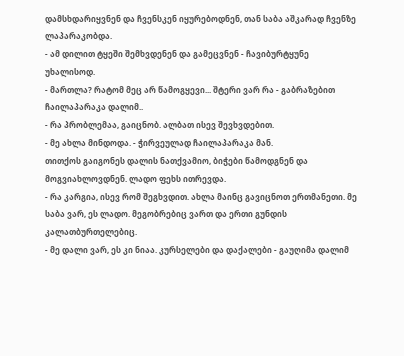დამსხდარიყვნენ და ჩვენსკენ იყურებოდნენ, თან საბა აშკარად ჩვენზე ლაპარაკობდა.
- ამ დილით ტყეში შემხვდენენ და გამეცვნენ - ჩავიბურტყუნე უხალისოდ.
- მართლა? რატომ მეც არ წამოგყევი... შტერი ვარ რა - გაბრაზებით ჩაილაპარაკა დალიმ..
- რა პრობლემაა, გაიცნობ. ალბათ ისევ შევხვდებით.
- მე ახლა მინდოდა. - ჭირვეულად ჩაილაპარაკა მან.
თითქოს გაიგონეს დალის ნათქვამიო, ბიჭები წამოდგნენ და მოგვიახლოვდნენ. ლადო ფეხს ითრევდა.
- რა კარგია, ისევ რომ შეგხვდით. ახლა მაინც გავიცნოთ ერთმანეთი. მე საბა ვარ, ეს ლადო. მეგობრებიც ვართ და ერთი გუნდის კალათბურთელებიც.
- მე დალი ვარ, ეს კი ნიაა. კურსელები და დაქალები - გაუღიმა დალიმ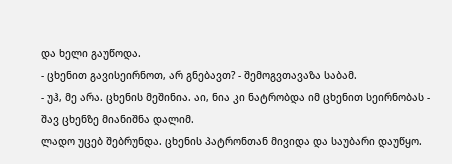და ხელი გაუწოდა.
- ცხენით გავისეირნოთ, არ გნებავთ? - შემოგვთავაზა საბამ.
- უჰ, მე არა. ცხენის მეშინია. აი, ნია კი ნატრობდა იმ ცხენით სეირნობას - შავ ცხენზე მიანიშნა დალიმ.
ლადო უცებ შებრუნდა. ცხენის პატრონთან მივიდა და საუბარი დაუწყო.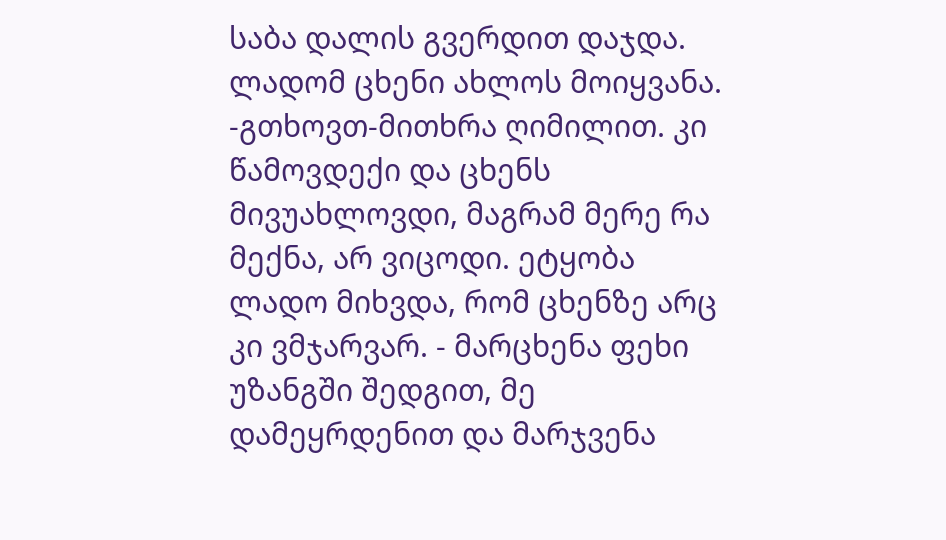საბა დალის გვერდით დაჯდა. ლადომ ცხენი ახლოს მოიყვანა. -გთხოვთ-მითხრა ღიმილით. კი წამოვდექი და ცხენს მივუახლოვდი, მაგრამ მერე რა მექნა, არ ვიცოდი. ეტყობა ლადო მიხვდა, რომ ცხენზე არც კი ვმჯარვარ. - მარცხენა ფეხი უზანგში შედგით, მე დამეყრდენით და მარჯვენა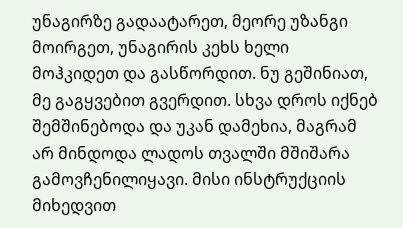უნაგირზე გადაატარეთ, მეორე უზანგი მოირგეთ, უნაგირის კეხს ხელი მოჰკიდეთ და გასწორდით. ნუ გეშინიათ, მე გაგყვებით გვერდით. სხვა დროს იქნებ შემშინებოდა და უკან დამეხია, მაგრამ არ მინდოდა ლადოს თვალში მშიშარა გამოვჩენილიყავი. მისი ინსტრუქციის მიხედვით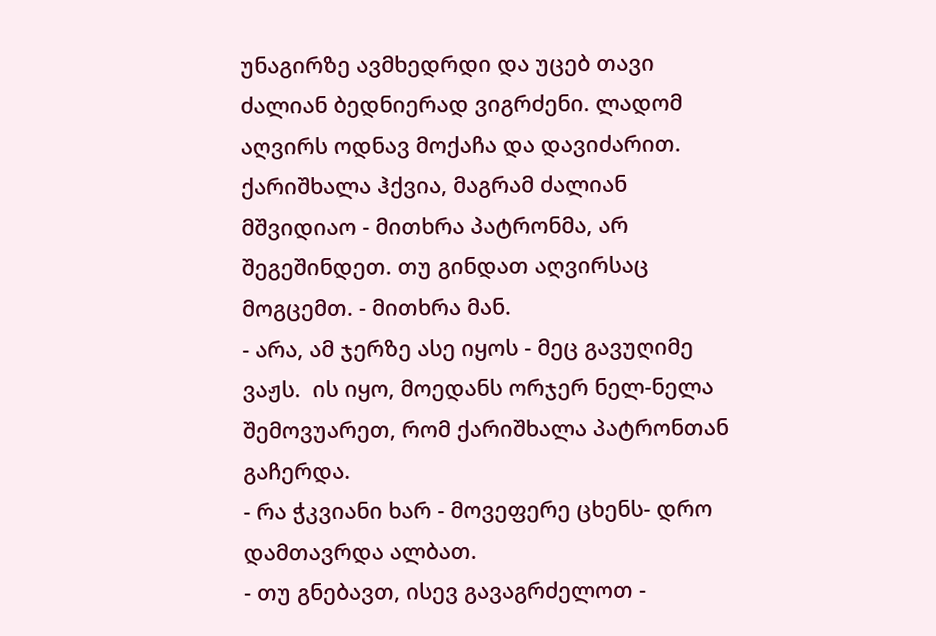უნაგირზე ავმხედრდი და უცებ თავი ძალიან ბედნიერად ვიგრძენი. ლადომ აღვირს ოდნავ მოქაჩა და დავიძარით. ქარიშხალა ჰქვია, მაგრამ ძალიან მშვიდიაო - მითხრა პატრონმა, არ შეგეშინდეთ. თუ გინდათ აღვირსაც მოგცემთ. - მითხრა მან.
- არა, ამ ჯერზე ასე იყოს - მეც გავუღიმე ვაჟს.  ის იყო, მოედანს ორჯერ ნელ-ნელა შემოვუარეთ, რომ ქარიშხალა პატრონთან გაჩერდა.
- რა ჭკვიანი ხარ - მოვეფერე ცხენს- დრო დამთავრდა ალბათ.
- თუ გნებავთ, ისევ გავაგრძელოთ -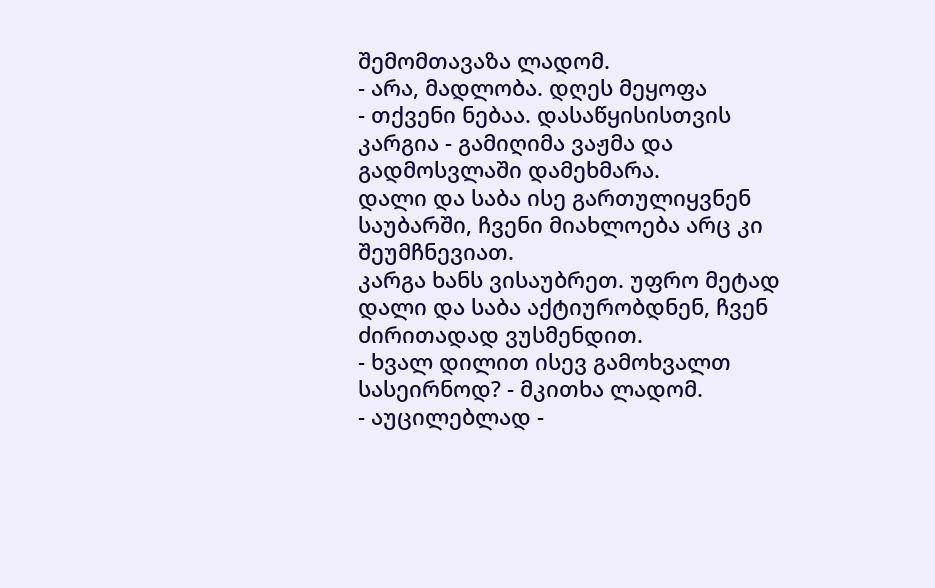შემომთავაზა ლადომ.
- არა, მადლობა. დღეს მეყოფა
- თქვენი ნებაა. დასაწყისისთვის კარგია - გამიღიმა ვაჟმა და გადმოსვლაში დამეხმარა.
დალი და საბა ისე გართულიყვნენ საუბარში, ჩვენი მიახლოება არც კი შეუმჩნევიათ.
კარგა ხანს ვისაუბრეთ. უფრო მეტად დალი და საბა აქტიურობდნენ, ჩვენ ძირითადად ვუსმენდით.
- ხვალ დილით ისევ გამოხვალთ სასეირნოდ? - მკითხა ლადომ.
- აუცილებლად -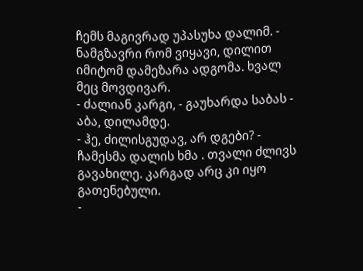ჩემს მაგივრად უპასუხა დალიმ. - ნამგზავრი რომ ვიყავი, დილით იმიტომ დამეზარა ადგომა. ხვალ მეც მოვდივარ.
- ძალიან კარგი, - გაუხარდა საბას - აბა, დილამდე.
- ჰე, ძილისგუდავ, არ დგები? - ჩამესმა დალის ხმა . თვალი ძლივს გავახილე. კარგად არც კი იყო გათენებული.
-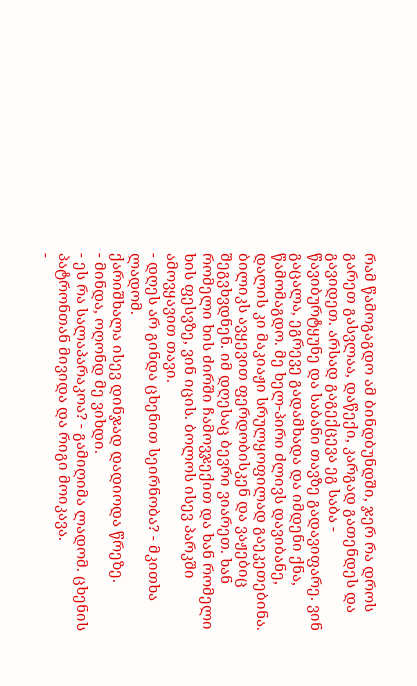რამ წამოგაგდო ამ ბინდბუნდში, ჯერ რა დროს გარეთ გასვლაა, დაწექი, კარგად გათენდეს და გავიდეთ. არსად გაგექცევა ეგ საბა - წავიბურტყუნე და საბანი თავზე გადავიფარე. ვინ გაცალა, ეგრევე გადამხადა და იმდენი ქნა,  წამომაგდო. მე ხელ-პირი ძლივს დავიბანე, დალის კი მაკიაჟი სრულყოფილად გაეკეთებინა.
ბილიკს ავყევით ფერდობისკენ და ვაჟებიც შეგვხვდნენ. იმ დღესაც ბევრი ვიარეთ. ხან რომელი ხის ძირში ჩამოვჯექით და ხან რომელი ხის ფესვზე, ვინ იცის. ბოლოს ისევ პარკში ამოვყავით თავი.
- დღეს არ გინდა ცხენით სეირნობა? - მკითხა ლადომ.
ქარიშხალა ისევ დინჯად დადიოდა წრეზე.
- მინდა, ოღონდ მე ვიხდი.
- ეს რა სალაპარაკოა? - გამიღიმა ლადომ. ცხენის პატრონთან მივიდა და რიგი მოიკავა.
-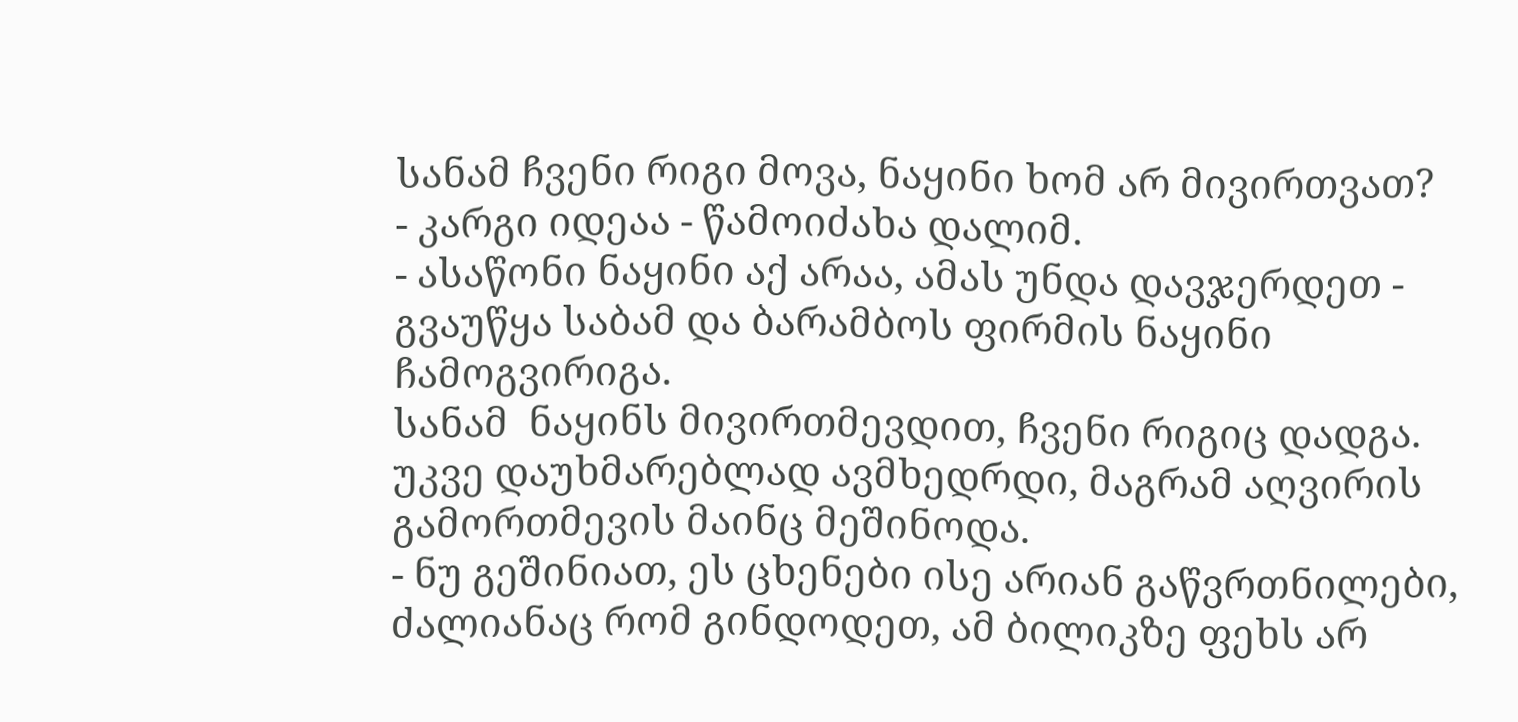სანამ ჩვენი რიგი მოვა, ნაყინი ხომ არ მივირთვათ?
- კარგი იდეაა - წამოიძახა დალიმ.
- ასაწონი ნაყინი აქ არაა, ამას უნდა დავჯერდეთ - გვაუწყა საბამ და ბარამბოს ფირმის ნაყინი ჩამოგვირიგა.
სანამ  ნაყინს მივირთმევდით, ჩვენი რიგიც დადგა. უკვე დაუხმარებლად ავმხედრდი, მაგრამ აღვირის გამორთმევის მაინც მეშინოდა.
- ნუ გეშინიათ, ეს ცხენები ისე არიან გაწვრთნილები, ძალიანაც რომ გინდოდეთ, ამ ბილიკზე ფეხს არ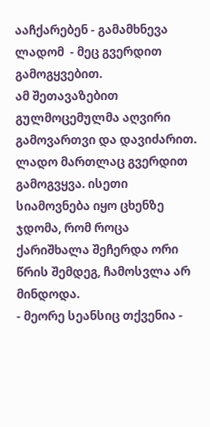ააჩქარებენ - გამამხნევა ლადომ  - მეც გვერდით გამოგყვებით.
ამ შეთავაზებით გულმოცემულმა აღვირი გამოვართვი და დავიძარით. ლადო მართლაც გვერდით გამოგვყვა. ისეთი სიამოვნება იყო ცხენზე ჯდომა, რომ როცა ქარიშხალა შეჩერდა ორი წრის შემდეგ, ჩამოსვლა არ მინდოდა.
- მეორე სეანსიც თქვენია -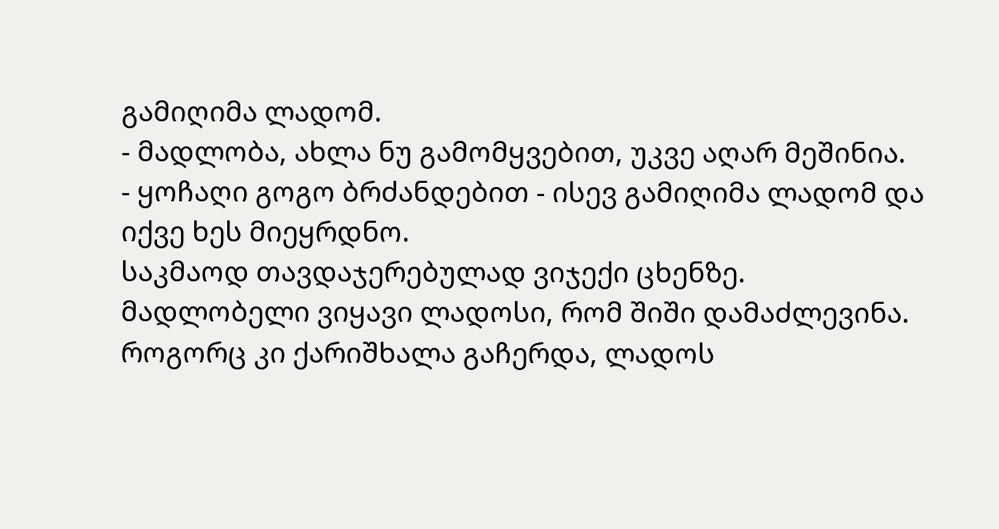გამიღიმა ლადომ.
- მადლობა, ახლა ნუ გამომყვებით, უკვე აღარ მეშინია.
- ყოჩაღი გოგო ბრძანდებით - ისევ გამიღიმა ლადომ და იქვე ხეს მიეყრდნო.
საკმაოდ თავდაჯერებულად ვიჯექი ცხენზე. მადლობელი ვიყავი ლადოსი, რომ შიში დამაძლევინა. როგორც კი ქარიშხალა გაჩერდა, ლადოს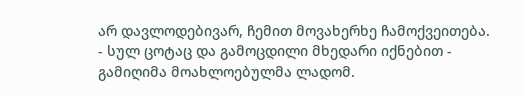არ დავლოდებივარ, ჩემით მოვახერხე ჩამოქვეითება.
- სულ ცოტაც და გამოცდილი მხედარი იქნებით - გამიღიმა მოახლოებულმა ლადომ.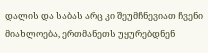დალის და საბას არც კი შეუმჩნევიათ ჩვენი მიახლოება, ერთმანეთს უყურებდნენ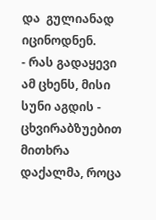და  გულიანად იცინოდნენ.
- რას გადაყევი ამ ცხენს, მისი სუნი აგდის - ცხვირაბზუებით მითხრა დაქალმა, როცა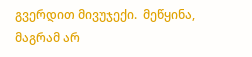გვერდით მივუჯექი.  მეწყინა, მაგრამ არ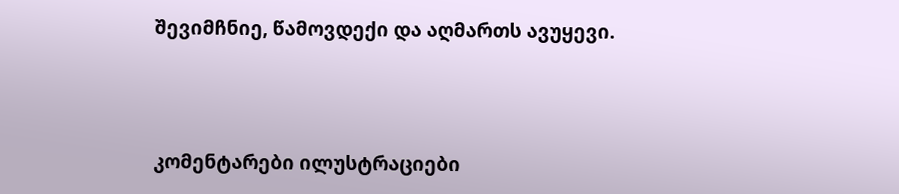შევიმჩნიე, წამოვდექი და აღმართს ავუყევი.



კომენტარები ილუსტრაციები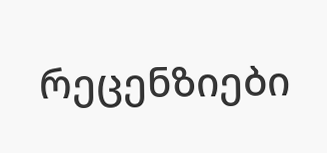რეცენზიები